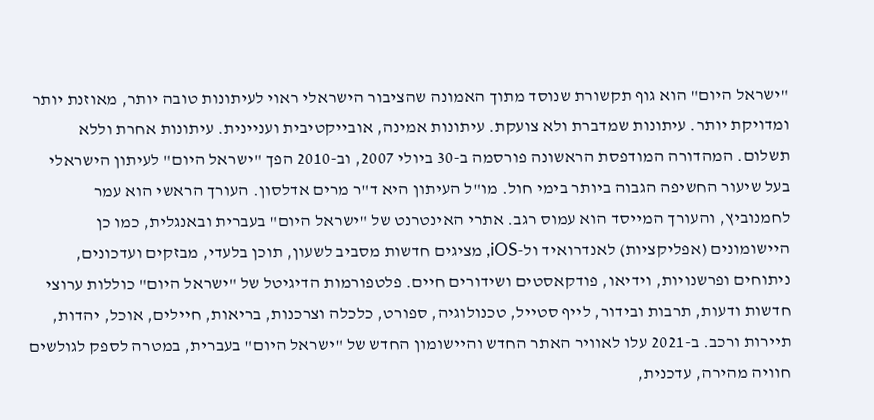"ישראל היום" הוא גוף תקשורת שנוסד מתוך האמונה שהציבור הישראלי ראוי לעיתונות טובה יותר, מאוזנת יותר ומדויקת יותר. עיתונות שמדברת ולא צועקת. עיתונות אמינה, אובייקטיבית ועניינית. עיתונות אחרת וללא תשלום. המהדורה המודפסת הראשונה פורסמה ב-30 ביולי 2007, וב-2010 הפך "ישראל היום" לעיתון הישראלי בעל שיעור החשיפה הגבוה ביותר בימי חול. מו"ל העיתון היא ד"ר מרים אדלסון. העורך הראשי הוא עמר לחמנוביץ, והעורך המייסד הוא עמוס רגב. אתרי האינטרנט של "ישראל היום" בעברית ובאנגלית, כמו כן היישומונים (אפליקציות) לאנדרואיד ול-iOS, מציגים חדשות מסביב לשעון, תוכן בלעדי, מבזקים ועדכונים, ניתוחים ופרשנויות, וידיאו, פודקאסטים ושידורים חיים. פלטפורמות הדיגיטל של "ישראל היום" כוללות ערוצי חדשות ודעות, תרבות ובידור, לייף סטייל, טכנולוגיה, ספורט, כלכלה וצרכנות, בריאות, חיילים, אוכל, יהדות, תיירות ורכב. ב-2021 עלו לאוויר האתר החדש והיישומון החדש של "ישראל היום" בעברית, במטרה לספק לגולשים חוויה מהירה, עדכנית,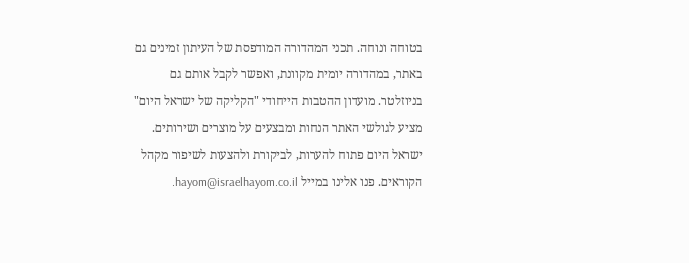בטוחה ונוחה. תכני המהדורה המודפסת של העיתון זמינים גם באתר, במהדורה יומית מקוונת, ואפשר לקבל אותם גם בניוזלטר. מועדון ההטבות הייחודי "הקליקה של ישראל היום" מציע לגולשי האתר הנחות ומבצעים על מוצרים ושירותים. ישראל היום פתוח להערות, לביקורת ולהצעות לשיפור מקהל הקוראים. פנו אלינו במייל hayom@israelhayom.co.il.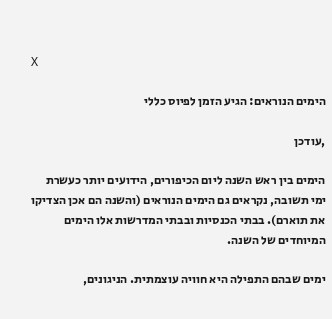X

הימים הנוראים: הגיע הזמן לפיוס כללי

,עודכן

הימים בין ראש השנה ליום הכיפורים, הידועים יותר כעשרת ימי תשובה, נקראים גם הימים הנוראים (והשנה הם אכן הצדיקו את תוארם). בבתי הכנסיות ובבתי המדרשות אלו הימים המיוחדים של השנה.

ימים שבהם התפילה היא חוויה עוצמתית. הניגונים,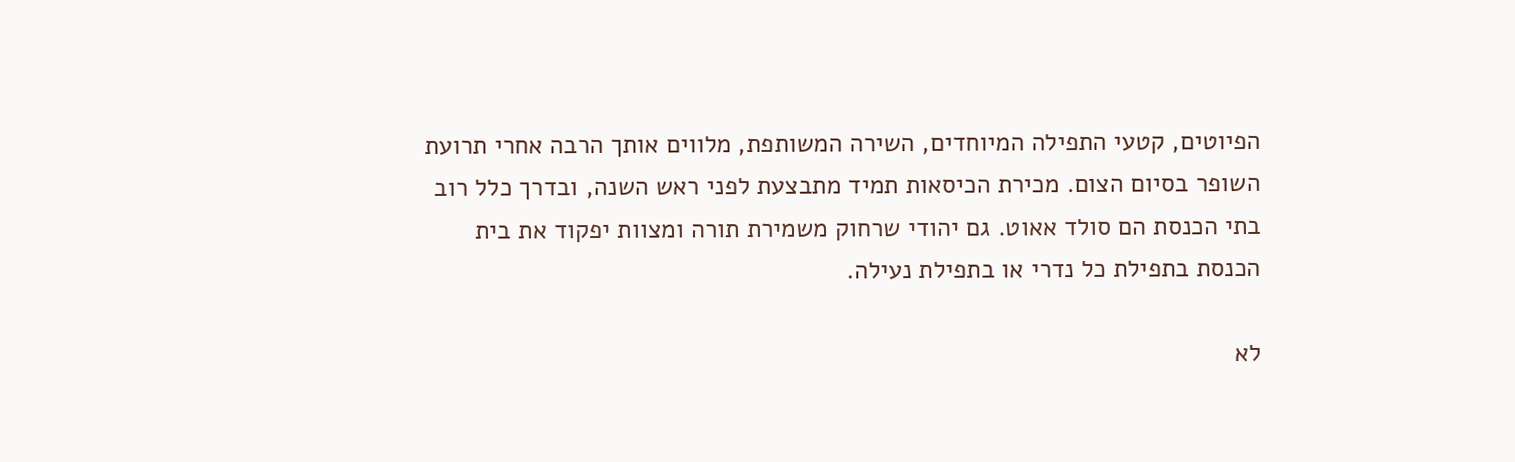הפיוטים, קטעי התפילה המיוחדים, השירה המשותפת, מלווים אותך הרבה אחרי תרועת השופר בסיום הצום. מכירת הכיסאות תמיד מתבצעת לפני ראש השנה, ובדרך כלל רוב בתי הכנסת הם סולד אאוט. גם יהודי שרחוק משמירת תורה ומצוות יפקוד את בית הכנסת בתפילת כל נדרי או בתפילת נעילה.

לא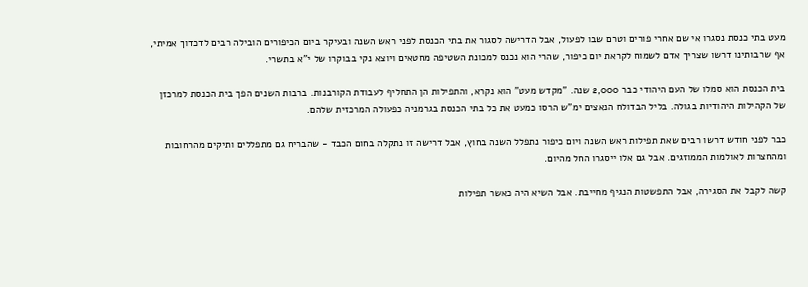מעט בתי כנסת נסגרו אי שם אחרי פורים וטרם שבו לפעול, אבל הדרישה לסגור את בתי הכנסת לפני ראש השנה ובעיקר ביום הכיפורים הובילה רבים לדכדוך אמיתי, אף שרבותינו דרשו שצריך אדם לשמוח לקראת יום כיפור, שהרי הוא נכנס למכונת השטיפה מחטאים ויוצא נקי בבוקרו של י"א בתשרי.

בית הכנסת הוא סמלו של העם היהודי כבר 2,000 שנה. "מקדש מעט" הוא נקרא, והתפילות הן התחליף לעבודת הקורבנות. ברבות השנים הפך בית הכנסת למרכזן של הקהילות היהודיות בגולה. בליל הבדולח הנאצים ימ"ש הרסו כמעט את כל בתי הכנסת בגרמניה כפעולה המרכזית שלהם.

כבר לפני חודש דרשו רבים שאת תפילות ראש השנה ויום כיפור נתפלל השנה בחוץ, אבל דרישה זו נתקלה בחום הכבד - שהבריח גם מתפללים ותיקים מהרחובות ומהחצרות לאולמות הממוזגים. אבל גם אלו ייסגרו החל מהיום.

קשה לקבל את הסגירה, אבל התפשטות הנגיף מחייבת. אבל השיא היה כאשר תפילות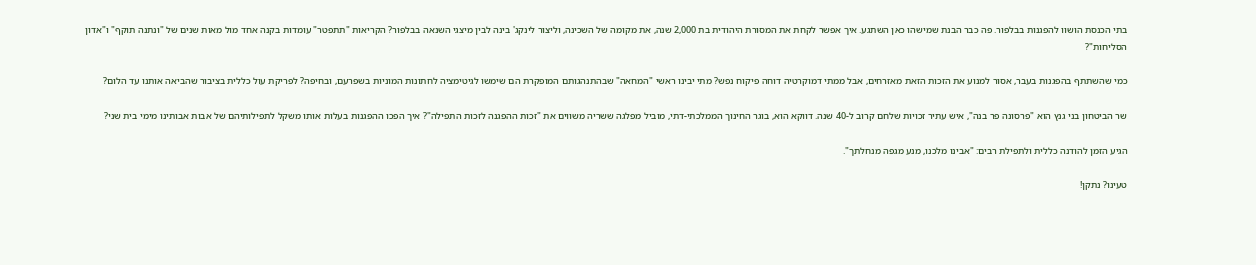בתי הכנסת הושוו להפגנות בבלפור. פה כבר הבנת שמישהו כאן השתגע. איך אפשר לקחת את המסורת היהודית בת 2,000 שנה, את מקומה של השכינה, וליצור לינקג' בינה לבין מיצגי השנאה בבלפור? הקריאות "תתפטר" עומדות בקנה אחד מול מאות שנים של "ונתנה תוקף" ו"אדון הסליחות"?

כמי שהשתתף בהפגנות בעבר, אסור למנוע את הזכות הזאת מאזרחים, אבל ממתי דמוקרטיה דוחה פיקוח נפש? מתי יבינו ראשי "המחאה" שבהתנהגותם המופקרת הם שימשו לגיטימציה לחתונות המוניות בשפרעם, ובחיפה? לפריקת עול כללית בציבור שהביאה אותנו עד הלום?

שר הביטחון בני גנץ הוא "פרסונה פר בנה", איש עתיר זכויות שלחם קרוב ל-40 שנה. דווקא הוא, בוגר החינוך הממלכתי-דתי, מוביל מפלגה ששריה משווים את "זכות ההפגנה לזכות התפילה"? איך הפכו ההפגנות בעלות אותו משקל לתפילותיהם של אבות אבותינו מימי בית שני?

הגיע הזמן להודנה כללית ולתפילת רבים: "אבינו מלכנו, מנע מגפה מנחלתך".

טעינו? נתקן!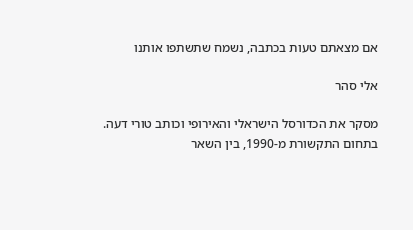אם מצאתם טעות בכתבה, נשמח שתשתפו אותנו

אלי סהר

מסקר את הכדורסל הישראלי והאירופי וכותב טורי דעה. בתחום התקשורת מ-1990, בין השאר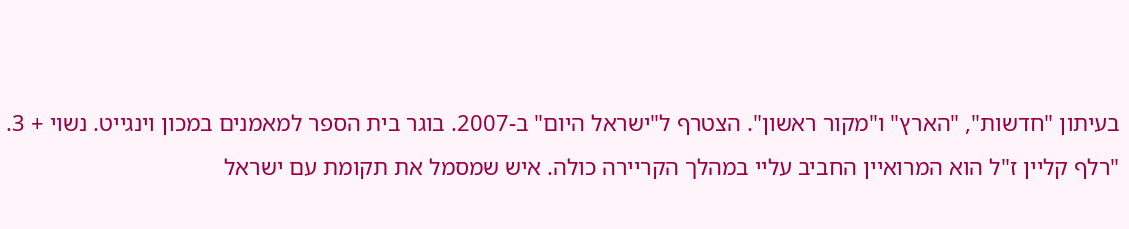בעיתון "חדשות", "הארץ" ו"מקור ראשון". הצטרף ל"ישראל היום" ב-2007. בוגר בית הספר למאמנים במכון וינגייט. נשוי + 3. "רלף קליין ז"ל הוא המרואיין החביב עליי במהלך הקריירה כולה. איש שמסמל את תקומת עם ישראל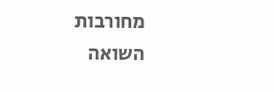מחורבות השואה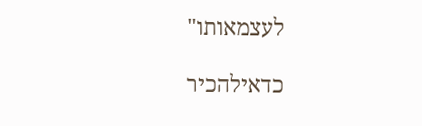לעצמאותו"

כדאילהכיר